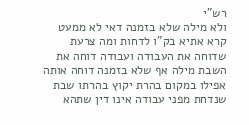רש"י
ולא מילה שלא בזמנה דאי לא ממעט קרא אתיא בק"ו לדחות ומה צרעת שדוחה את העבודה ועבודה דוחה את השבת מילה אף שלא בזמנה דוחה אותה אפילו במקום בהרת יקוץ בהרתו שבת שנדחת מפני עבודה אינו דין שתהא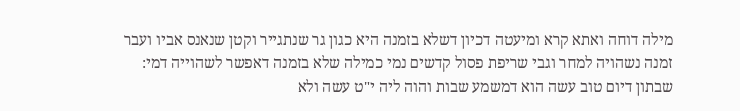מילה דוחה ואתא קרא ומיעטה דכיון דשלא בזמנה היא כגון גר שנתגייר וקטן שנאנס אביו ועבר זמנה נשהויה למחר וגבי שריפת פסול קדשים נמי כמילה שלא בזמנה דאפשר לשהוייה דמי:
שבתון דיום טוב עשה הוא דמשמע שבות והוה ליה י"ט עשה ולא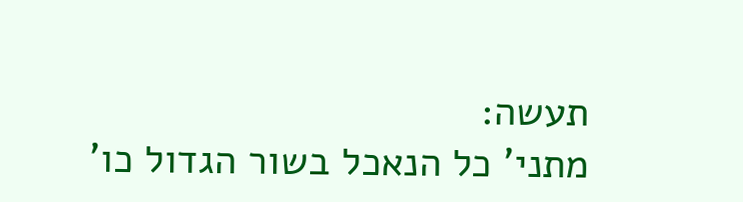תעשה:
מתני' כל הנאכל בשור הגדול כו'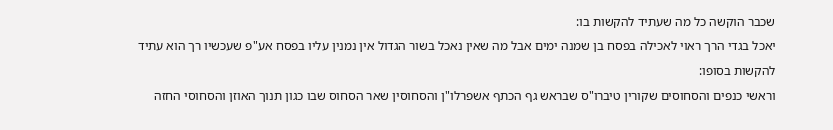שכבר הוקשה כל מה שעתיד להקשות בו:
יאכל בגדי הרך ראוי לאכילה בפסח בן שמנה ימים אבל מה שאין נאכל בשור הגדול אין נמנין עליו בפסח אע"פ שעכשיו רך הוא עתיד להקשות בסופו:
וראשי כנפים והסחוסים שקורין טיברו"ס שבראש גף הכתף אשפרלו"ן והסחוסין שאר הסחוס שבו כגון תנוך האוזן והסחוסי החזה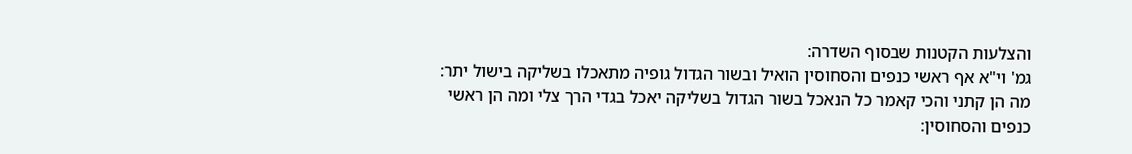והצלעות הקטנות שבסוף השדרה:
גמ' וי"א אף ראשי כנפים והסחוסין הואיל ובשור הגדול גופיה מתאכלו בשליקה בישול יתר:
מה הן קתני והכי קאמר כל הנאכל בשור הגדול בשליקה יאכל בגדי הרך צלי ומה הן ראשי כנפים והסחוסין: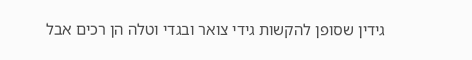גידין שסופן להקשות גידי צואר ובגדי וטלה הן רכים אבל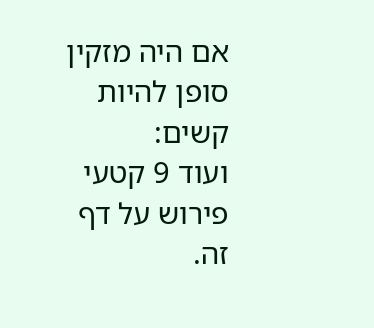אם היה מזקין סופן להיות קשים:
ועוד 9 קטעי פירוש על דף זה.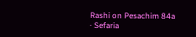Rashi on Pesachim 84a · Sefaria